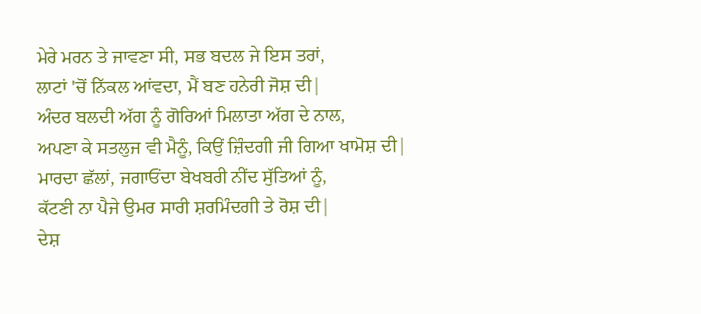ਮੇਰੇ ਮਰਨ ਤੇ ਜਾਵਣਾ ਸੀ, ਸਭ ਬਦਲ ਜੇ ਇਸ ਤਰਾਂ,
ਲਾਟਾਂ 'ਚੋਂ ਨਿੱਕਲ ਆਂਵਦਾ, ਮੈਂ ਬਣ ਹਨੇਰੀ ਜੋਸ਼ ਦੀ|
ਅੰਦਰ ਬਲਦੀ ਅੱਗ ਨੂੰ ਗੋਰਿਆਂ ਮਿਲਾਤਾ ਅੱਗ ਦੇ ਨਾਲ,
ਅਪਣਾ ਕੇ ਸਤਲੁਜ ਵੀ ਮੈਨੂੰ, ਕਿਉਂ ਜ਼ਿੰਦਗੀ ਜੀ ਗਿਆ ਖਾਮੋਸ਼ ਦੀ|
ਮਾਰਦਾ ਛੱਲਾਂ, ਜਗਾਓਂਦਾ ਬੇਖਬਰੀ ਨੀਂਦ ਸੁੱਤਿਆਂ ਨੂੰ,
ਕੱਟਣੀ ਨਾ ਪੈਜੇ ਉਮਰ ਸਾਰੀ ਸ਼ਰਮਿੰਦਗੀ ਤੇ ਰੋਸ਼ ਦੀ|
ਦੇਸ਼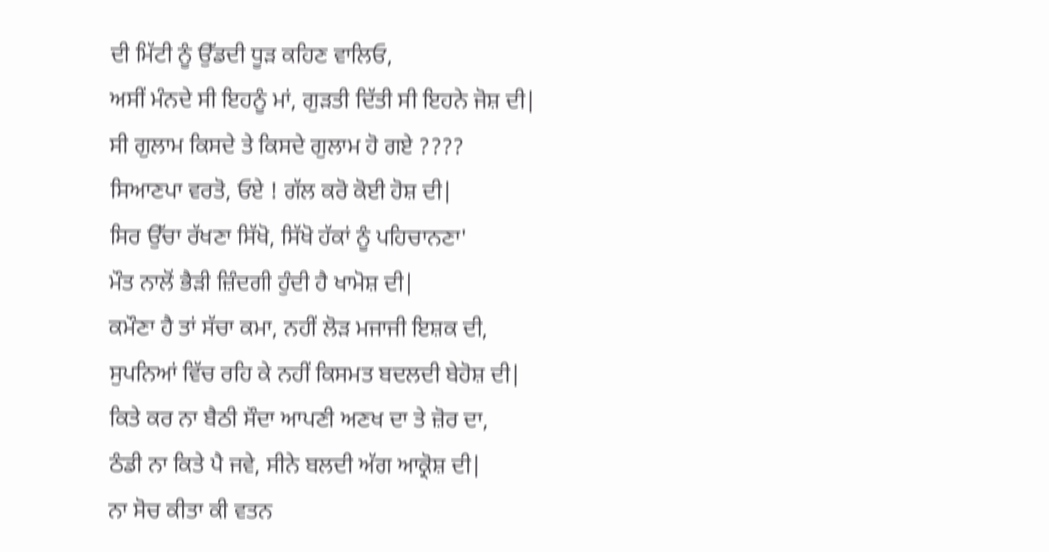ਦੀ ਮਿੱਟੀ ਨੂੰ ਉੱਡਦੀ ਧੂੜ ਕਹਿਣ ਵਾਲਿਓ,
ਅਸੀਂ ਮੰਨਦੇ ਸੀ ਇਹਨੂੰ ਮਾਂ, ਗੁੜਤੀ ਦਿੱਤੀ ਸੀ ਇਹਨੇ ਜੋਸ਼ ਦੀ|
ਸੀ ਗੁਲਾਮ ਕਿਸਦੇ ਤੇ ਕਿਸਦੇ ਗੁਲਾਮ ਹੋ ਗਏ ????
ਸਿਆਣਪਾ ਵਰਤੋ, ਓਏ ! ਗੱਲ ਕਰੋ ਕੋਈ ਹੋਸ਼ ਦੀ|
ਸਿਰ ਉੱਚਾ ਰੱਖਣਾ ਸਿੱਖੋ, ਸਿੱਖੋ ਹੱਕਾਂ ਨੂੰ ਪਹਿਚਾਨਣਾ'
ਮੌਤ ਨਾਲੋਂ ਭੈੜੀ ਜ਼ਿੰਦਗੀ ਹੁੰਦੀ ਹੈ ਖਾਮੋਸ਼ ਦੀ|
ਕਮੌਣਾ ਹੈ ਤਾਂ ਸੱਚਾ ਕਮਾ, ਨਹੀਂ ਲੋੜ ਮਜਾਜੀ ਇਸ਼ਕ ਦੀ,
ਸੁਪਨਿਆਂ ਵਿੱਚ ਰਹਿ ਕੇ ਨਹੀਂ ਕਿਸਮਤ ਬਦਲਦੀ ਬੇਹੋਸ਼ ਦੀ|
ਕਿਤੇ ਕਰ ਨਾ ਬੈਠੀ ਸੌਦਾ ਆਪਣੀ ਅਣਖ ਦਾ ਤੇ ਜ਼ੋਰ ਦਾ,
ਠੰਡੀ ਨਾ ਕਿਤੇ ਪੈ ਜਵੇ, ਸੀਨੇ ਬਲਦੀ ਅੱਗ ਆਕ੍ਰੋਸ਼ ਦੀ|
ਨਾ ਸੋਚ ਕੀਤਾ ਕੀ ਵਤਨ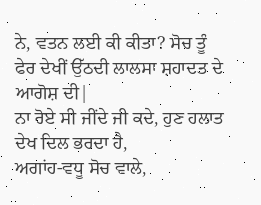ਨੇ, ਵਤਨ ਲਈ ਕੀ ਕੀਤਾ? ਸੋਚ ਤੂੰ
ਫੇਰ ਦੇਖੀਂ ਉੱਠਦੀ ਲਾਲਸਾ ਸ਼ਹਾਦਤ ਦੇ ਆਗੋਸ਼ ਦੀ|
ਨਾ ਰੋਏ ਸੀ ਜੀਂਦੇ ਜੀ ਕਦੇ, ਹੁਣ ਹਲਾਤ ਦੇਖ ਦਿਲ ਭਰਦਾ ਹੈ,
ਅਗਾਂਹ-ਵਧੂ ਸੋਚ ਵਾਲੇ,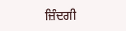ਜ਼ਿੰਦਗੀ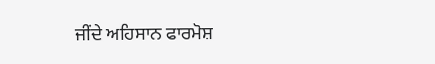ਜੀਂਦੇ ਅਹਿਸਾਨ ਫਾਰਮੋਸ਼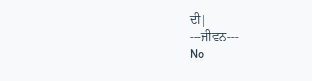ਦੀ|
---ਜੀਵਨ---
No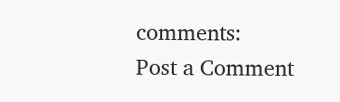comments:
Post a Comment